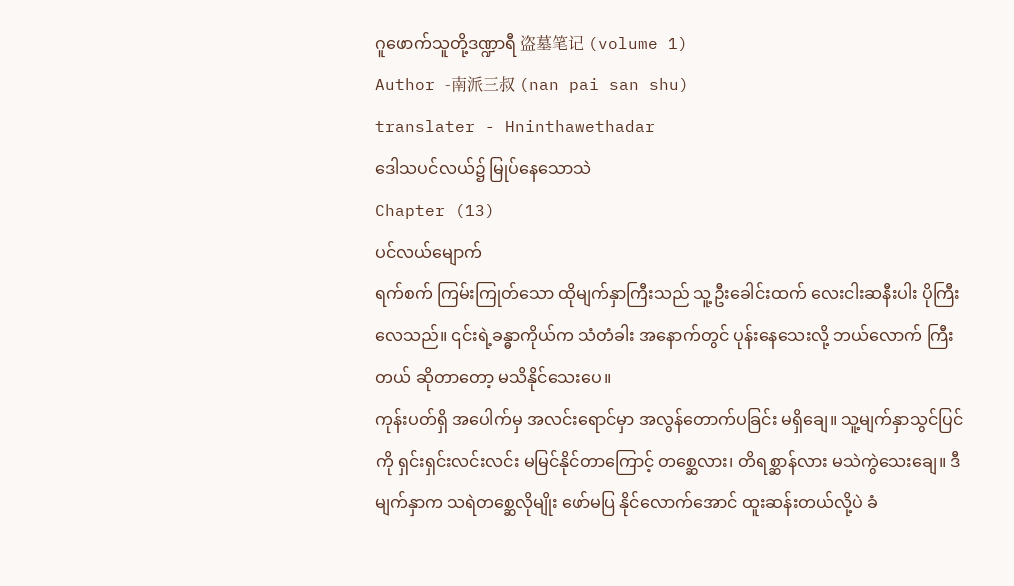ဂူဖောက်သူတို့ဒဏ္ဍာရီ 盗墓笔记 (volume 1)
Author -南派三叔 (nan pai san shu)
translater - Hninthawethadar
ဒေါသပင်လယ်၌ မြုပ်နေသောသဲ
Chapter (13)
ပင်လယ်မျောက်
ရက်စက် ကြမ်းကြုတ်သော ထိုမျက်နှာကြီးသည် သူ့ဦးခေါင်းထက် လေးငါးဆနီးပါး ပိုကြီးလေသည်။ ၎င်းရဲ့ခန္ဓာကိုယ်က သံတံခါး အနောက်တွင် ပုန်းနေသေးလို့ ဘယ်လောက် ကြီးတယ် ဆိုတာတော့ မသိနိုင်သေးပေ။
ကုန်းပတ်ရှိ အပေါက်မှ အလင်းရောင်မှာ အလွန်တောက်ပခြင်း မရှိချေ။ သူ့မျက်နှာသွင်ပြင်ကို ရှင်းရှင်းလင်းလင်း မမြင်နိုင်တာကြောင့် တစ္ဆေလား၊ တိရစ္ဆာန်လား မသဲကွဲသေးချေ။ ဒီမျက်နှာက သရဲတစ္ဆေလိုမျိုး ဖော်မပြ နိုင်လောက်အောင် ထူးဆန်းတယ်လို့ပဲ ခံ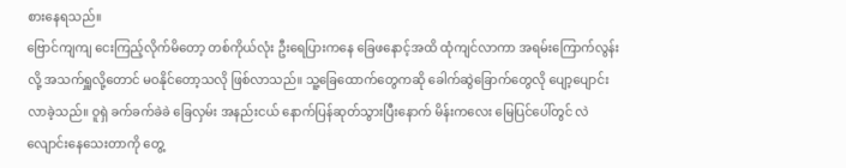စားနေရသည်။
ဗြောင်ကျကျ ငေးကြည့်လိုက်မိတော့ တစ်ကိုယ်လုံး ဦးရေပြားကနေ ခြေဖနောင့်အထိ ထုံကျင်လာကာ အရမ်းကြောက်လွန်းလို့ အသက်ရှူလို့တောင် မဝနိုင်တော့သလို ဖြစ်လာသည်။ သူ့ခြေထောက်တွေကဆို ခေါက်ဆွဲခြောက်တွေလို ပျော့ပျောင်းလာခဲ့သည်။ ဝူရှဲ ခက်ခက်ခဲခဲ ခြေလှမ်း အနည်းငယ် နောက်ပြန်ဆုတ်သွားပြီးနောက် မိန်းကလေး မြေပြင်ပေါ်တွင် လဲလျောင်းနေသေးတာကို တွေ့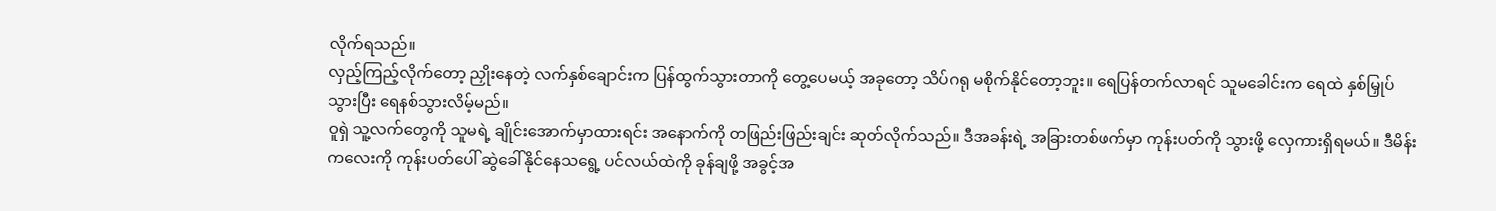လိုက်ရသည်။
လှည့်ကြည့်လိုက်တော့ ညှိုးနေတဲ့ လက်နှစ်ချောင်းက ပြန်ထွက်သွားတာကို တွေ့ပေမယ့် အခုတော့ သိပ်ဂရု မစိုက်နိုင်တော့ဘူး။ ရေပြန်တက်လာရင် သူမခေါင်းက ရေထဲ နှစ်မြှုပ်သွားပြီး ရေနစ်သွားလိမ့်မည်။
ဝူရှဲ သူ့လက်တွေကို သူမရဲ့ ချိုင်းအောက်မှာထားရင်း အနောက်ကို တဖြည်းဖြည်းချင်း ဆုတ်လိုက်သည်။ ဒီအခန်းရဲ့ အခြားတစ်ဖက်မှာ ကုန်းပတ်ကို သွားဖို့ လှေကားရှိရမယ်။ ဒီမိန်းကလေးကို ကုန်းပတ်ပေါ် ဆွဲခေါ်နိုင်နေသရွေ့ ပင်လယ်ထဲကို ခုန်ချဖို့ အခွင့်အ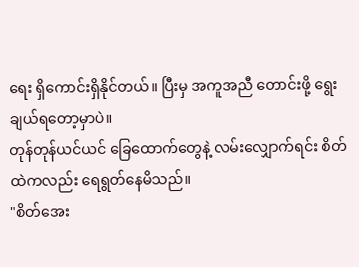ရေး ရှိကောင်းရှိနိုင်တယ်။ ပြီးမှ အကူအညီ တောင်းဖို့ ရွေးချယ်ရတော့မှာပဲ။
တုန်တုန်ယင်ယင် ခြေထောက်တွေနဲ့ လမ်းလျှောက်ရင်း စိတ်ထဲကလည်း ရေရွတ်နေမိသည်။
"စိတ်အေး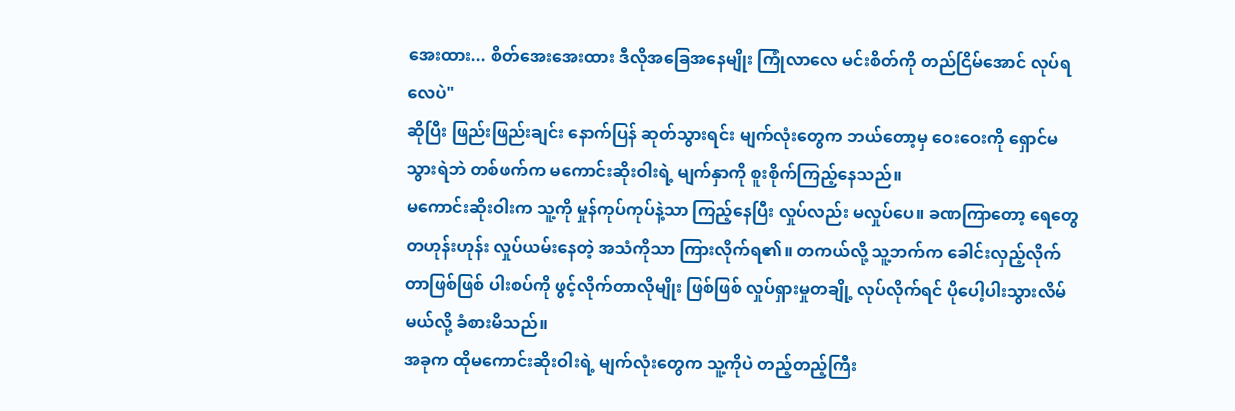အေးထား... စိတ်အေးအေးထား ဒီလိုအခြေအနေမျိုး ကြုံလာလေ မင်းစိတ်ကို တည်ငြိမ်အောင် လုပ်ရလေပဲ"
ဆိုပြီး ဖြည်းဖြည်းချင်း နောက်ပြန် ဆုတ်သွားရင်း မျက်လုံးတွေက ဘယ်တော့မှ ဝေးဝေးကို ရှောင်မသွားရဲဘဲ တစ်ဖက်က မကောင်းဆိုးဝါးရဲ့ မျက်နှာကို စူးစိုက်ကြည့်နေသည်။
မကောင်းဆိုးဝါးက သူ့ကို မှုန်ကုပ်ကုပ်နဲ့သာ ကြည့်နေပြီး လှုပ်လည်း မလှုပ်ပေ။ ခဏကြာတော့ ရေတွေ တဟုန်းဟုန်း လှုပ်ယမ်းနေတဲ့ အသံကိုသာ ကြားလိုက်ရ၏။ တကယ်လို့ သူ့ဘက်က ခေါင်းလှည့်လိုက်တာဖြစ်ဖြစ် ပါးစပ်ကို ဖွင့်လိုက်တာလိုမျိုး ဖြစ်ဖြစ် လှုပ်ရှားမှုတချို့ လုပ်လိုက်ရင် ပိုပေါ့ပါးသွားလိမ်မယ်လို့ ခံစားမိသည်။
အခုက ထိုမကောင်းဆိုးဝါးရဲ့ မျက်လုံးတွေက သူ့ကိုပဲ တည့်တည့်ကြီး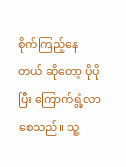စိုက်ကြည့်နေတယ် ဆိုတော့ ပိုပိုပြီး ကြောက်ရွံ့လာစေသည်။ သူ့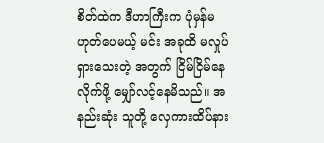စိတ်ထဲက ဒီဟာကြီးက ပုံမှန်မဟုတ်ပေမယ့် မင်း အခုထိ မလှုပ်ရှားသေးတဲ့ အတွက် ငြိမ်ငြိမ်နေလိုက်ဖို့ မျှော်လင့်နေမိသည်။ အနည်းဆုံး သူတို့ လှေကားထိပ်နား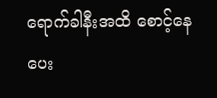ရောက်ခါနီးအထိ စောင့်နေပေး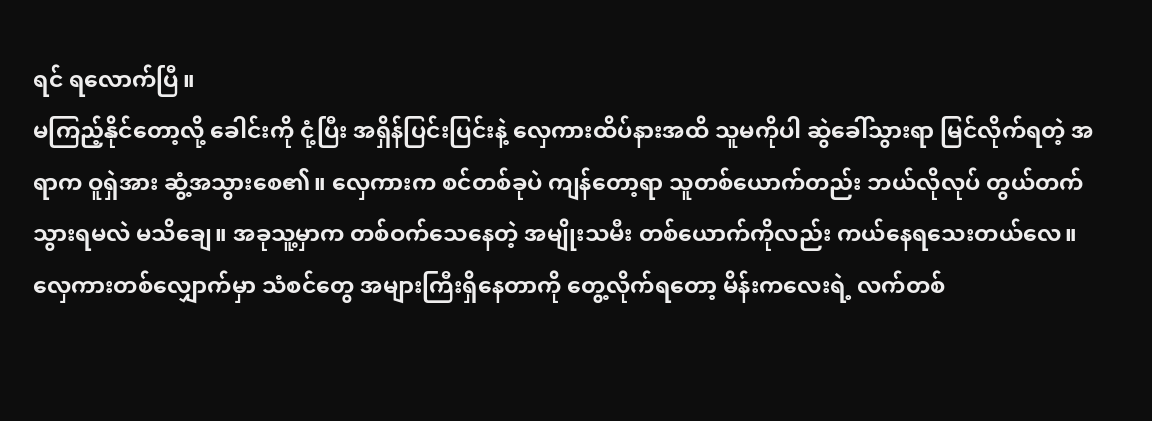ရင် ရလောက်ပြီ။
မကြည့်နိုင်တော့လို့ ခေါင်းကို ငုံ့ပြီး အရှိန်ပြင်းပြင်းနဲ့ လှေကားထိပ်နားအထိ သူမကိုပါ ဆွဲခေါ်သွားရာ မြင်လိုက်ရတဲ့ အရာက ဝူရှဲအား ဆွံ့အသွားစေ၏။ လှေကားက စင်တစ်ခုပဲ ကျန်တော့ရာ သူတစ်ယောက်တည်း ဘယ်လိုလုပ် တွယ်တက်သွားရမလဲ မသိချေ။ အခုသူ့မှာက တစ်ဝက်သေနေတဲ့ အမျိုးသမီး တစ်ယောက်ကိုလည်း ကယ်နေရသေးတယ်လေ။
လှေကားတစ်လျှောက်မှာ သံစင်တွေ အများကြီးရှိနေတာကို တွေ့လိုက်ရတော့ မိန်းကလေးရဲ့ လက်တစ်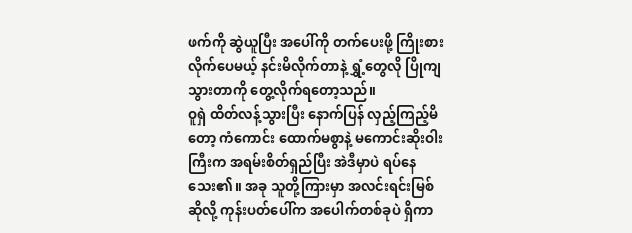ဖက်ကို ဆွဲယူပြီး အပေါ်ကို တက်ပေးဖို့ ကြိုးစားလိုက်ပေမယ့် နင်းမိလိုက်တာနဲ့ ရွှံ့တွေလို ပြိုကျသွားတာကို တွေ့လိုက်ရတော့သည်။
ဝူရှဲ ထိတ်လန့်သွားပြီး နောက်ပြန် လှည့်ကြည့်မိတော့ ကံကောင်း ထောက်မစွာနဲ့ မကောင်းဆိုးဝါးကြီးက အရမ်းစိတ်ရှည်ပြီး အဲဒီမှာပဲ ရပ်နေသေး၏။ အခု သူတို့ကြားမှာ အလင်းရင်းမြစ် ဆိုလို့ ကုန်းပတ်ပေါ်က အပေါက်တစ်ခုပဲ ရှိကာ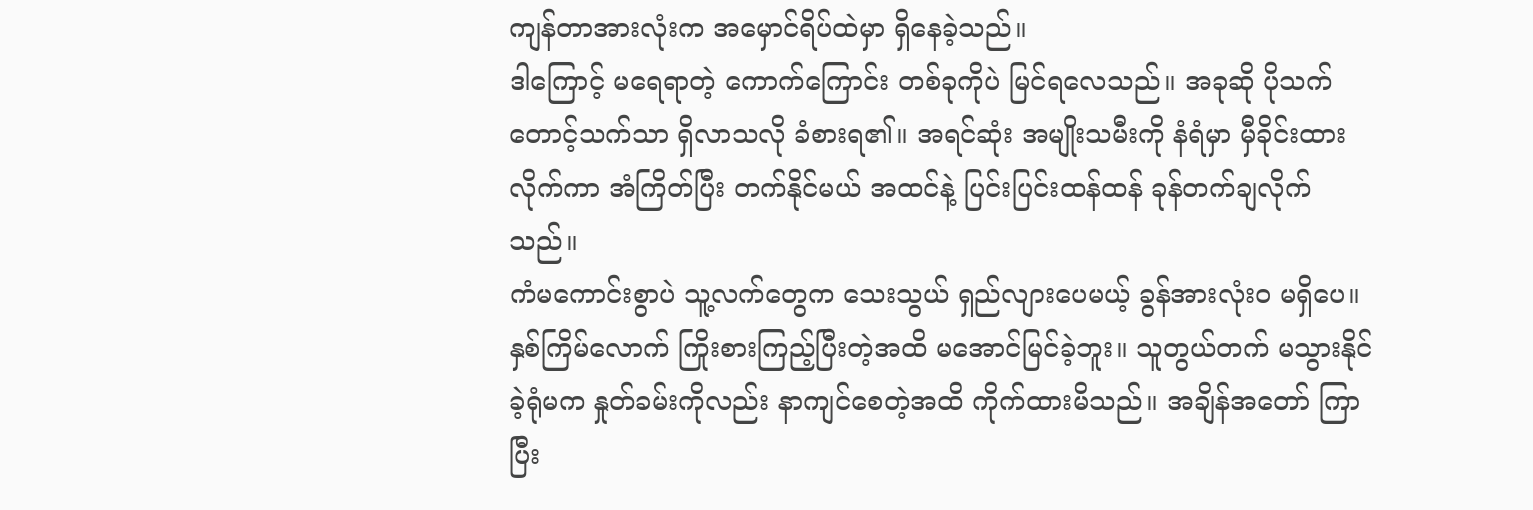ကျန်တာအားလုံးက အမှောင်ရိပ်ထဲမှာ ရှိနေခဲ့သည်။
ဒါကြောင့် မရေရာတဲ့ ကောက်ကြောင်း တစ်ခုကိုပဲ မြင်ရလေသည်။ အခုဆို ပိုသက်တောင့်သက်သာ ရှိလာသလို ခံစားရ၏။ အရင်ဆုံး အမျိုးသမီးကို နံရံမှာ မှီခိုင်းထားလိုက်ကာ အံကြိတ်ပြီး တက်နိုင်မယ် အထင်နဲ့ ပြင်းပြင်းထန်ထန် ခုန်တက်ချလိုက်သည်။
ကံမကောင်းစွာပဲ သူ့လက်တွေက သေးသွယ် ရှည်လျားပေမယ့် ခွန်အားလုံးဝ မရှိပေ။ နှစ်ကြိမ်လောက် ကြိုးစားကြည့်ပြီးတဲ့အထိ မအောင်မြင်ခဲ့ဘူး။ သူတွယ်တက် မသွားနိုင်ခဲ့ရုံမက နှုတ်ခမ်းကိုလည်း နာကျင်စေတဲ့အထိ ကိုက်ထားမိသည်။ အချိန်အတော် ကြာပြီး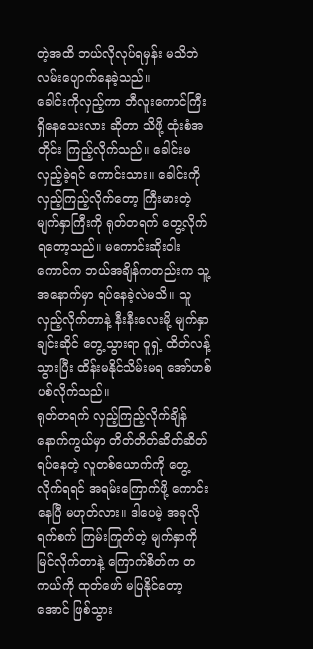တဲ့အထိ ဘယ်လိုလုပ်ရမှန်း မသိဘဲ လမ်းပျောက်နေခဲ့သည်။
ခေါင်းကိုလှည့်ကာ ဘီလူးကောင်ကြီး ရှိနေသေးလား ဆိုတာ သိဖို့ ထုံးစံအတိုင်း ကြည့်လိုက်သည်။ ခေါင်းမလှည့်ခဲ့ရင် ကောင်းသား။ ခေါင်းကို လှည့်ကြည့်လိုက်တော့ ကြီးမားတဲ့ မျက်နှာကြီးကို ရုတ်တရက် တွေ့လိုက်ရတော့သည်။ မကောင်းဆိုးဝါးကောင်က ဘယ်အချိန်ကတည်းက သူ့အနောက်မှာ ရပ်နေခဲ့လဲမသိ။ သူလှည့်လိုက်တာနဲ့ နီးနီးလေးမို့ မျက်နှာချင်းဆိုင် တွေ့သွားရာ ဝူရှဲ့ ထိတ်လန့်သွားပြီး ထိန်းမနိုင်သိမ်းမရ အော်ဟစ်ပစ်လိုက်သည်။
ရုတ်တရက် လှည့်ကြည့်လိုက်ချိန် နောက်ကွယ်မှာ တိတ်တိတ်ဆိတ်ဆိတ် ရပ်နေတဲ့ လူတစ်ယောက်ကို တွေ့လိုက်ရရင် အရမ်းကြောက်ဖို့ ကောင်းနေပြီ မဟုတ်လား။ ဒါပေမဲ့ အခုလို ရက်စက် ကြမ်းကြုတ်တဲ့ မျက်နှာကို မြင်လိုက်တာနဲ့ ကြောက်စိတ်က တကယ်ကို ထုတ်ဖော် မပြနိုင်တော့အောင် ဖြစ်သွား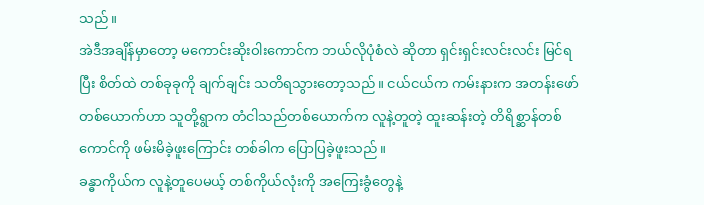သည်။
အဲဒီအချိန်မှာတော့ မကောင်းဆိုးဝါးကောင်က ဘယ်လိုပုံစံလဲ ဆိုတာ ရှင်းရှင်းလင်းလင်း မြင်ရပြီး စိတ်ထဲ တစ်ခုခုကို ချက်ချင်း သတိရသွားတော့သည်။ ငယ်ငယ်က ကမ်းနားက အတန်းဖော်တစ်ယောက်ဟာ သူတို့ရွာက တံငါသည်တစ်ယောက်က လူနဲ့တူတဲ့ ထူးဆန်းတဲ့ တိရိစ္ဆာန်တစ်ကောင်ကို ဖမ်းမိခဲ့ဖူးကြောင်း တစ်ခါက ပြောပြခဲ့ဖူးသည်။
ခန္ဓာကိုယ်က လူနဲ့တူပေမယ့် တစ်ကိုယ်လုံးကို အကြေးခွံတွေနဲ့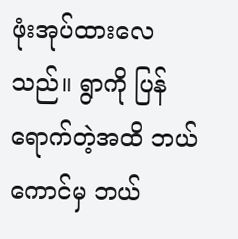ဖုံးအုပ်ထားလေသည်။ ရွာကို ပြန်ရောက်တဲ့အထိ ဘယ်ကောင်မှ ဘယ်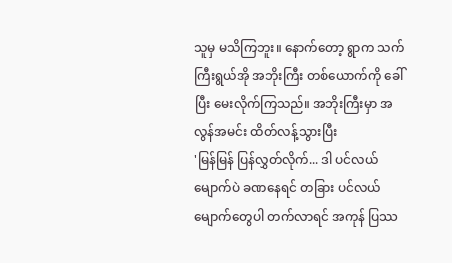သူမှ မသိကြဘူး။ နောက်တော့ ရွာက သက်ကြီးရွယ်အို အဘိုးကြီး တစ်ယောက်ကို ခေါ်ပြီး မေးလိုက်ကြသည်။ အဘိုးကြီးမှာ အလွန်အမင်း ထိတ်လန့်သွားပြီး
'မြန်မြန် ပြန်လွှတ်လိုက်... ဒါ ပင်လယ်မျောက်ပဲ ခဏနေရင် တခြား ပင်လယ်မျောက်တွေပါ တက်လာရင် အကုန် ပြဿ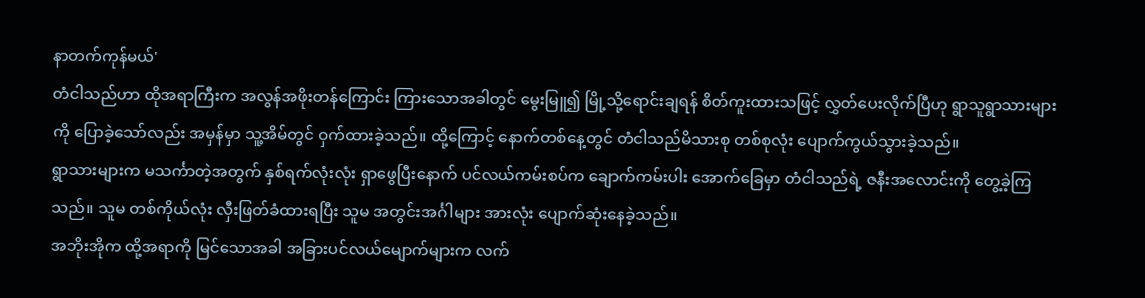နာတက်ကုန်မယ်'
တံငါသည်ဟာ ထိုအရာကြီးက အလွန်အဖိုးတန်ကြောင်း ကြားသောအခါတွင် မွေးမြူ၍ မြို့သို့ရောင်းချရန် စိတ်ကူးထားသဖြင့် လွှတ်ပေးလိုက်ပြီဟု ရွာသူရွာသားများကို ပြောခဲ့သော်လည်း အမှန်မှာ သူ့အိမ်တွင် ဝှက်ထားခဲ့သည်။ ထို့ကြောင့် နောက်တစ်နေ့တွင် တံငါသည်မိသားစု တစ်စုလုံး ပျောက်ကွယ်သွားခဲ့သည်။
ရွာသားများက မသင်္ကာတဲ့အတွက် နှစ်ရက်လုံးလုံး ရှာဖွေပြီးနောက် ပင်လယ်ကမ်းစပ်က ချောက်ကမ်းပါး အောက်ခြေမှာ တံငါသည်ရဲ့ ဇနီးအလောင်းကို တွေ့ခဲ့ကြသည်။ သူမ တစ်ကိုယ်လုံး လှီးဖြတ်ခံထားရပြီး သူမ အတွင်းအင်္ဂါများ အားလုံး ပျောက်ဆုံးနေခဲ့သည်။
အဘိုးအိုက ထို့အရာကို မြင်သောအခါ အခြားပင်လယ်မျောက်များက လက်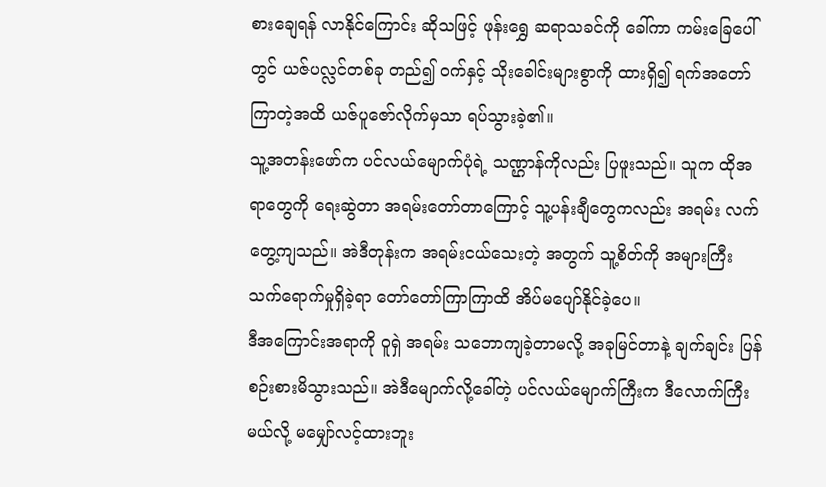စားချေရန် လာနိုင်ကြောင်း ဆိုသဖြင့် ဖုန်းရွှေ ဆရာသခင်ကို ခေါ်ကာ ကမ်းခြေပေါ်တွင် ယဇ်ပလ္လင်တစ်ခု တည်၍ ဝက်နှင့် သိုးခေါင်းများစွာကို ထားရှိ၍ ရက်အတော်ကြာတဲ့အထိ ယဇ်ပူဇော်လိုက်မှသာ ရပ်သွားခဲ့၏။
သူ့အတန်းဖော်က ပင်လယ်မျောက်ပုံရဲ့ သဏ္ဌာန်ကိုလည်း ပြဖူးသည်။ သူက ထိုအရာတွေကို ရေးဆွဲတာ အရမ်းတော်တာကြောင့် သူ့ပန်းချီတွေကလည်း အရမ်း လက်တွေ့ကျသည်။ အဲဒီတုန်းက အရမ်းငယ်သေးတဲ့ အတွက် သူ့စိတ်ကို အများကြီး သက်ရောက်မှုရှိခဲ့ရာ တော်တော်ကြာကြာထိ အိပ်မပျော်နိုင်ခဲ့ပေ။
ဒီအကြောင်းအရာကို ဝူရှဲ အရမ်း သဘောကျခဲ့တာမလို့ အခုမြင်တာနဲ့ ချက်ချင်း ပြန်စဉ်းစားမိသွားသည်။ အဲဒီမျောက်လို့ခေါ်တဲ့ ပင်လယ်မျောက်ကြီးက ဒီလောက်ကြီးမယ်လို့ မမျှော်လင့်ထားဘူး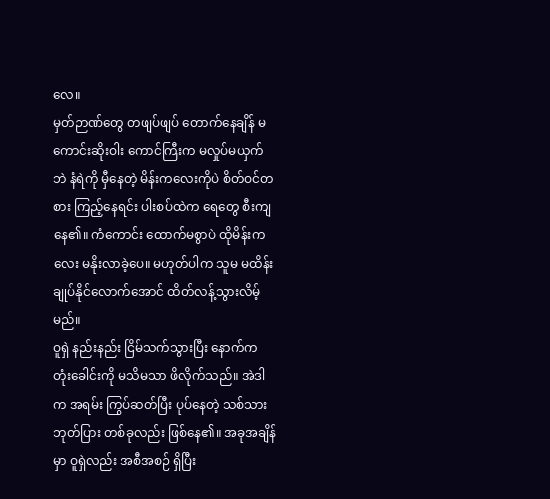လေ။
မှတ်ဉာဏ်တွေ တဖျပ်ဖျပ် တောက်နေချိန် မကောင်းဆိုးဝါး ကောင်ကြီးက မလှုပ်မယှက်ဘဲ နံရဲကို မှီနေတဲ့ မိန်းကလေးကိုပဲ စိတ်ဝင်တစား ကြည့်နေရင်း ပါးစပ်ထဲက ရေတွေ စီးကျနေ၏။ ကံကောင်း ထောက်မစွာပဲ ထိုမိန်းကလေး မနိုးလာခဲ့ပေ။ မဟုတ်ပါက သူမ မထိန်းချုပ်နိုင်လောက်အောင် ထိတ်လန့်သွားလိမ့်မည်။
ဝူရှဲ နည်းနည်း ငြိမ်သက်သွားပြီး နောက်က တုံးခေါင်းကို မသိမသာ ဖိလိုက်သည်။ အဲဒါက အရမ်း ကြွပ်ဆတ်ပြီး ပုပ်နေတဲ့ သစ်သား ဘုတ်ပြား တစ်ခုလည်း ဖြစ်နေ၏။ အခုအချိန်မှာ ဝူရှဲလည်း အစီအစဉ် ရှိပြီး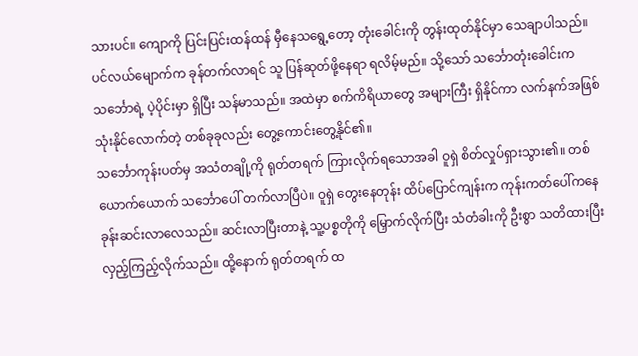သားပင်။ ကျောကို ပြင်းပြင်းထန်ထန် မှီနေသရွေ့တော့ တုံးခေါင်းကို တွန်းထုတ်နိုင်မှာ သေချာပါသည်။
ပင်လယ်မျောက်က ခုန်တက်လာရင် သူ ပြန်ဆုတ်ဖို့နေရာ ရလိမ့်မည်။ သို့သော် သင်္ဘောတုံးခေါင်းက သင်္ဘောရဲ့ ပဲ့ပိုင်းမှာ ရှိပြီး သန်မာသည်။ အထဲမှာ စက်ကိရိယာတွေ အများကြီး ရှိနိုင်ကာ လက်နက်အဖြစ် သုံးနိုင်လောက်တဲ့ တစ်ခုခုလည်း တွေ့ကောင်းတွေ့နိုင်၏။
သင်္ဘောကုန်းပတ်မှ အသံတချို့ကို ရုတ်တရက် ကြားလိုက်ရသောအခါ ဝူရှဲ စိတ်လှုပ်ရှားသွား၏။ တစ်ယောက်ယောက် သင်္ဘောပေါ် တက်လာပြီပဲ။ ဝူရှဲ တွေးနေတုန်း ထိပ်ပြောင်ကျန်းက ကုန်းကတ်ပေါ်ကနေ ခုန်းဆင်းလာလေသည်။ ဆင်းလာပြီးတာနဲ့ သူ့ပစ္စတိုကို မြှောက်လိုက်ပြီး သံတံခါးကို ဦးစွာ သတိထားပြီး လှည့်ကြည့်လိုက်သည်။ ထို့နောက် ရုတ်တရက် ထ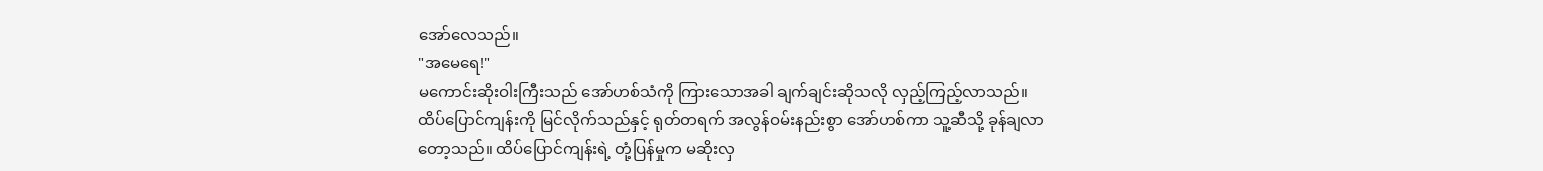အော်လေသည်။
"အမေရေ!"
မကောင်းဆိုးဝါးကြီးသည် အော်ဟစ်သံကို ကြားသောအခါ ချက်ချင်းဆိုသလို လှည့်ကြည့်လာသည်။ ထိပ်ပြောင်ကျန်းကို မြင်လိုက်သည်နှင့် ရုတ်တရက် အလွန်ဝမ်းနည်းစွာ အော်ဟစ်ကာ သူ့ဆီသို့ ခုန်ချလာတော့သည်။ ထိပ်ပြောင်ကျန်းရဲ့ တုံ့ပြန်မှုက မဆိုးလှ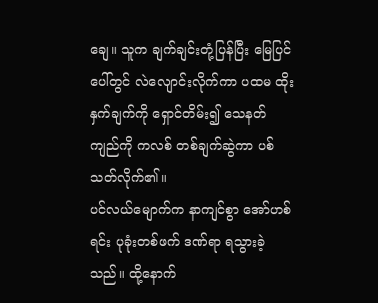ချေ။ သူက ချက်ချင်းတုံ့ပြန်ပြီး မြေပြင်ပေါ်တွင် လဲလျောင်းလိုက်ကာ ပထမ ထိုးနှက်ချက်ကို ရှောင်တိမ်း၍ သေနတ်ကျည်ကို ကလစ် တစ်ချက်ဆွဲကာ ပစ်သတ်လိုက်၏။
ပင်လယ်မျောက်က နာကျင်စွာ အော်ဟစ်ရင်း ပုခုံးတစ်ဖက် ဒဏ်ရာ ရသွားခဲ့သည်။ ထို့နောက်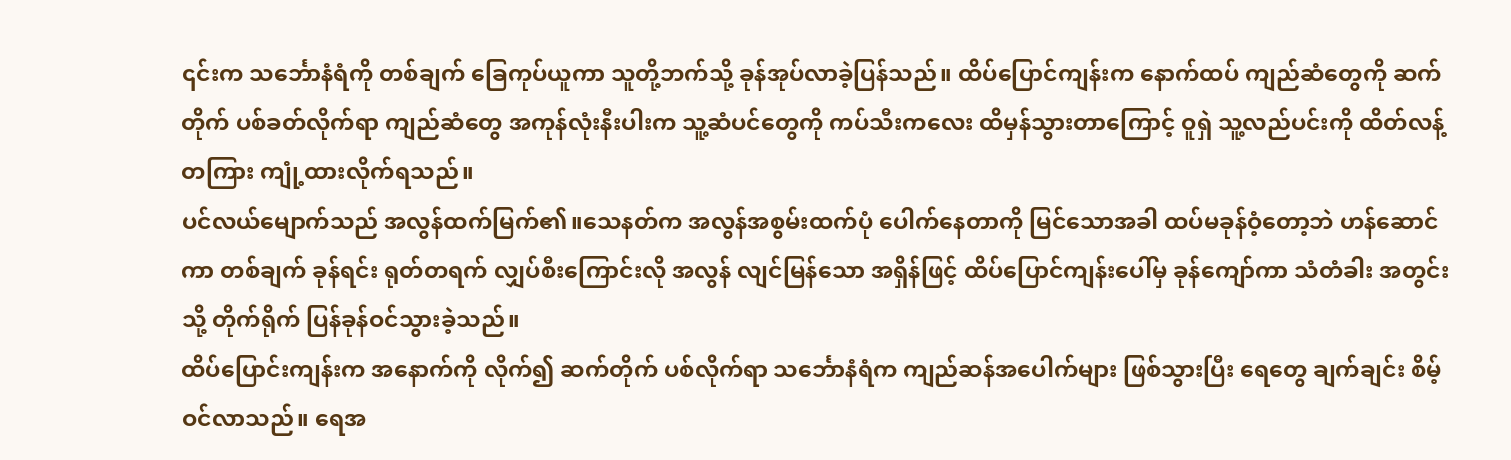၎င်းက သင်္ဘောနံရံကို တစ်ချက် ခြေကုပ်ယူကာ သူတို့ဘက်သို့ ခုန်အုပ်လာခဲ့ပြန်သည်။ ထိပ်ပြောင်ကျန်းက နောက်ထပ် ကျည်ဆံတွေကို ဆက်တိုက် ပစ်ခတ်လိုက်ရာ ကျည်ဆံတွေ အကုန်လုံးနီးပါးက သူ့ဆံပင်တွေကို ကပ်သီးကလေး ထိမှန်သွားတာကြောင့် ဝူရှဲ သူ့လည်ပင်းကို ထိတ်လန့်တကြား ကျုံ့ထားလိုက်ရသည်။
ပင်လယ်မျောက်သည် အလွန်ထက်မြက်၏။သေနတ်က အလွန်အစွမ်းထက်ပုံ ပေါက်နေတာကို မြင်သောအခါ ထပ်မခုန်ဝံ့တော့ဘဲ ဟန်ဆောင်ကာ တစ်ချက် ခုန်ရင်း ရုတ်တရက် လျှပ်စီးကြောင်းလို အလွန် လျင်မြန်သော အရှိန်ဖြင့် ထိပ်ပြောင်ကျန်းပေါ်မှ ခုန်ကျော်ကာ သံတံခါး အတွင်းသို့ တိုက်ရိုက် ပြန်ခုန်ဝင်သွားခဲ့သည်။
ထိပ်ပြောင်းကျန်းက အနောက်ကို လိုက်၍ ဆက်တိုက် ပစ်လိုက်ရာ သင်္ဘောနံရံက ကျည်ဆန်အပေါက်များ ဖြစ်သွားပြီး ရေတွေ ချက်ချင်း စိမ့်ဝင်လာသည်။ ရေအ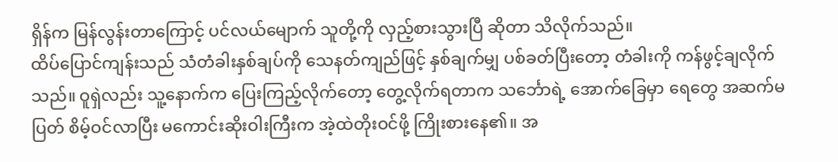ရှိန်က မြန်လွန်းတာကြောင့် ပင်လယ်မျောက် သူတို့ကို လှည့်စားသွားပြီ ဆိုတာ သိလိုက်သည်။
ထိပ်ပြောင်ကျန်းသည် သံတံခါးနှစ်ချပ်ကို သေနတ်ကျည်ဖြင့် နှစ်ချက်မျှ ပစ်ခတ်ပြီးတော့ တံခါးကို ကန်ဖွင့်ချလိုက်သည်။ ဝူရှဲလည်း သူ့နောက်က ပြေးကြည့်လိုက်တော့ တွေ့လိုက်ရတာက သင်္ဘောရဲ့ အောက်ခြေမှာ ရေတွေ အဆက်မပြတ် စိမ့်ဝင်လာပြီး မကောင်းဆိုးဝါးကြီးက အဲ့ထဲတိုးဝင်ဖို့ ကြိုးစားနေ၏။ အ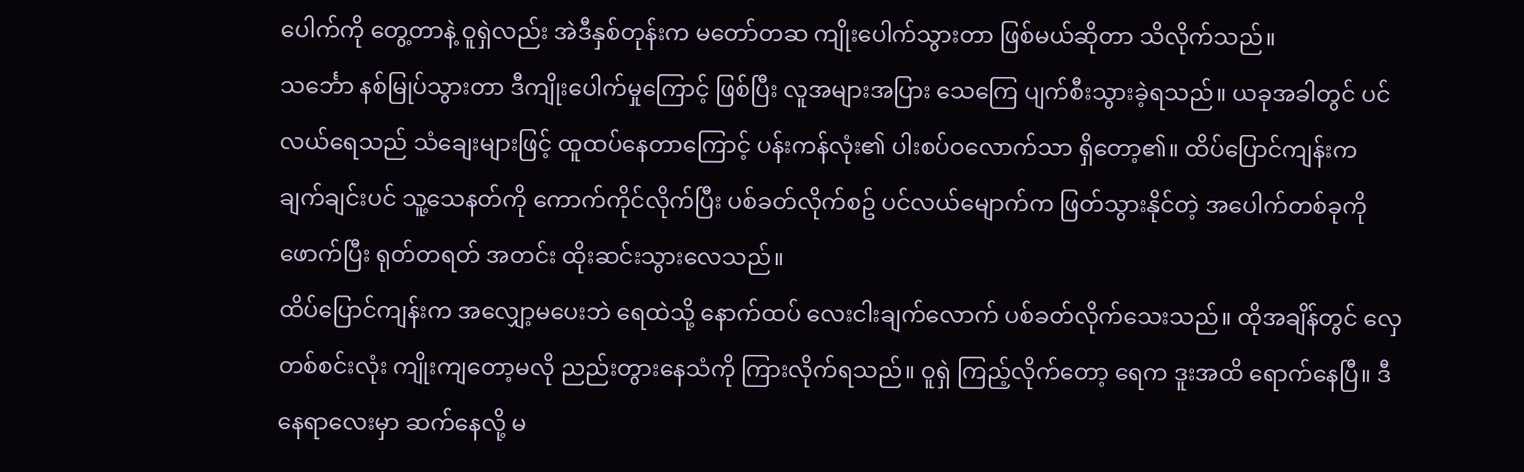ပေါက်ကို တွေ့တာနဲ့ ဝူရှဲလည်း အဲဒီနှစ်တုန်းက မတော်တဆ ကျိုးပေါက်သွားတာ ဖြစ်မယ်ဆိုတာ သိလိုက်သည်။
သင်္ဘော နစ်မြုပ်သွားတာ ဒီကျိုးပေါက်မှုကြောင့် ဖြစ်ပြီး လူအများအပြား သေကြေ ပျက်စီးသွားခဲ့ရသည်။ ယခုအခါတွင် ပင်လယ်ရေသည် သံချေးများဖြင့် ထူထပ်နေတာကြောင့် ပန်းကန်လုံး၏ ပါးစပ်ဝလောက်သာ ရှိတော့၏။ ထိပ်ပြောင်ကျန်းက ချက်ချင်းပင် သူ့သေနတ်ကို ကောက်ကိုင်လိုက်ပြီး ပစ်ခတ်လိုက်စဥ် ပင်လယ်မျောက်က ဖြတ်သွားနိုင်တဲ့ အပေါက်တစ်ခုကို ဖောက်ပြီး ရုတ်တရတ် အတင်း ထိုးဆင်းသွားလေသည်။
ထိပ်ပြောင်ကျန်းက အလျှော့မပေးဘဲ ရေထဲသို့ နောက်ထပ် လေးငါးချက်လောက် ပစ်ခတ်လိုက်သေးသည်။ ထိုအချိန်တွင် လှေတစ်စင်းလုံး ကျိုးကျတော့မလို ညည်းတွားနေသံကို ကြားလိုက်ရသည်။ ဝူရှဲ ကြည့်လိုက်တော့ ရေက ဒူးအထိ ရောက်နေပြီ။ ဒီနေရာလေးမှာ ဆက်နေလို့ မ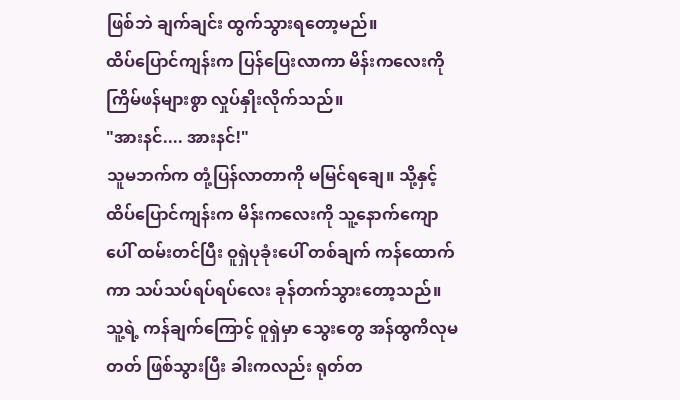ဖြစ်ဘဲ ချက်ချင်း ထွက်သွားရတော့မည်။
ထိပ်ပြောင်ကျန်းက ပြန်ပြေးလာကာ မိန်းကလေးကို ကြိမ်ဖန်များစွာ လှုပ်နှိုးလိုက်သည်။
"အားနင်.... အားနင်!"
သူမဘက်က တုံ့ပြန်လာတာကို မမြင်ရချေ။ သို့နှင့် ထိပ်ပြောင်ကျန်းက မိန်းကလေးကို သူ့နောက်ကျောပေါ် ထမ်းတင်ပြီး ဝူရှဲပုခုံးပေါ် တစ်ချက် ကန်ထောက်ကာ သပ်သပ်ရပ်ရပ်လေး ခုန်တက်သွားတော့သည်။ သူ့ရဲ့ ကန်ချက်ကြောင့် ဝူရှဲမှာ သွေးတွေ အန်ထွကိလုမတတ် ဖြစ်သွားပြီး ခါးကလည်း ရုတ်တ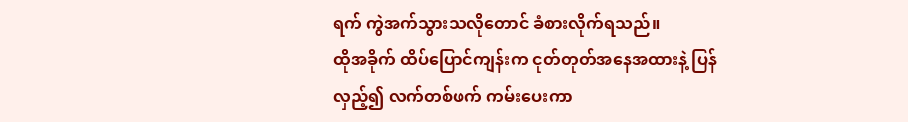ရက် ကွဲအက်သွားသလိုတောင် ခံစားလိုက်ရသည်။
ထိုအခိုက် ထိပ်ပြောင်ကျန်းက ငုတ်တုတ်အနေအထားနဲ့ ပြန်လှည့်၍ လက်တစ်ဖက် ကမ်းပေးကာ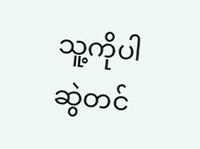သူ့ကိုပါ ဆွဲတင်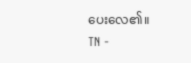ပေးလေ၏။
TN -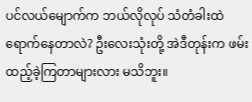ပင်လယ်မျောက်က ဘယ်လိုလုပ် သံတံခါးထဲ ရောက်နေတာလဲ? ဦးလေးသုံးတို့ အဲဒီတုန်းက ဖမ်းထည့်ခဲ့ကြတာများလား မသိဘူး။